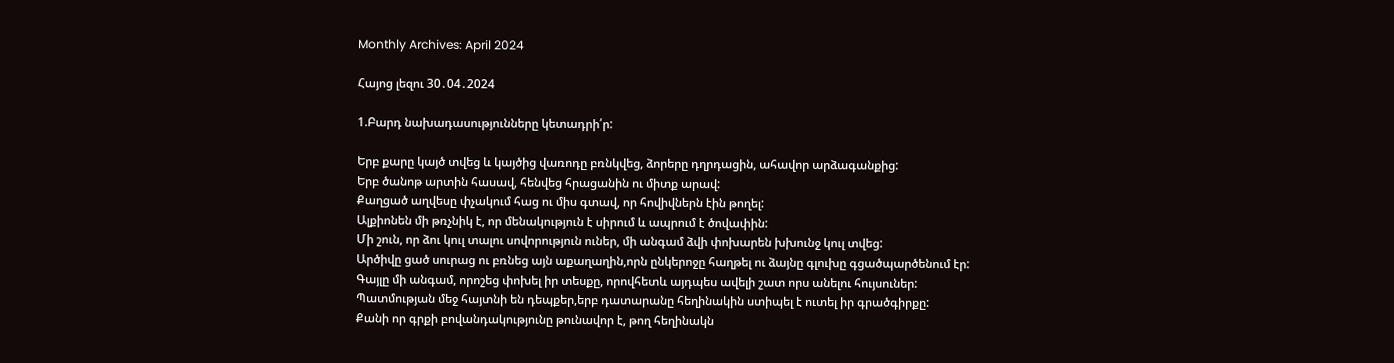Monthly Archives: April 2024

Հայոց լեզու 30․04․2024

1.Բարդ նախադասությունները կետադրի՛ր:

Երբ քարը կայծ տվեց և կայծից վառոդը բռնկվեց, ձորերը դղրդացին, ահավոր արձագանքից:
Երբ ծանոթ արտին հասավ, հենվեց հրացանին ու միտք արավ:
Քաղցած աղվեսը փչակում հաց ու միս գտավ, որ հովիվներն էին թողել:
Ալքիոնեն մի թռչնիկ է, որ մենակություն է սիրում և ապրում է ծովափին:
Մի շուն, որ ձու կուլ տալու սովորություն ուներ, մի անգամ ձվի փոխարեն խխունջ կուլ տվեց:
Արծիվը ցած սուրաց ու բռնեց այն աքաղաղին,որն ընկերոջը հաղթել ու ձայնը գլուխը գցածպարծենում էր:
Գայլը մի անգամ, որոշեց փոխել իր տեսքը, որովհետև այդպես ավելի շատ որս անելու հույսուներ:
Պատմության մեջ հայտնի են դեպքեր,երբ դատարանը հեղինակին ստիպել է ուտել իր գրածգիրքը:
Քանի որ գրքի բովանդակությունը թունավոր է, թող հեղինակն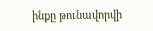ինքը թունավորվի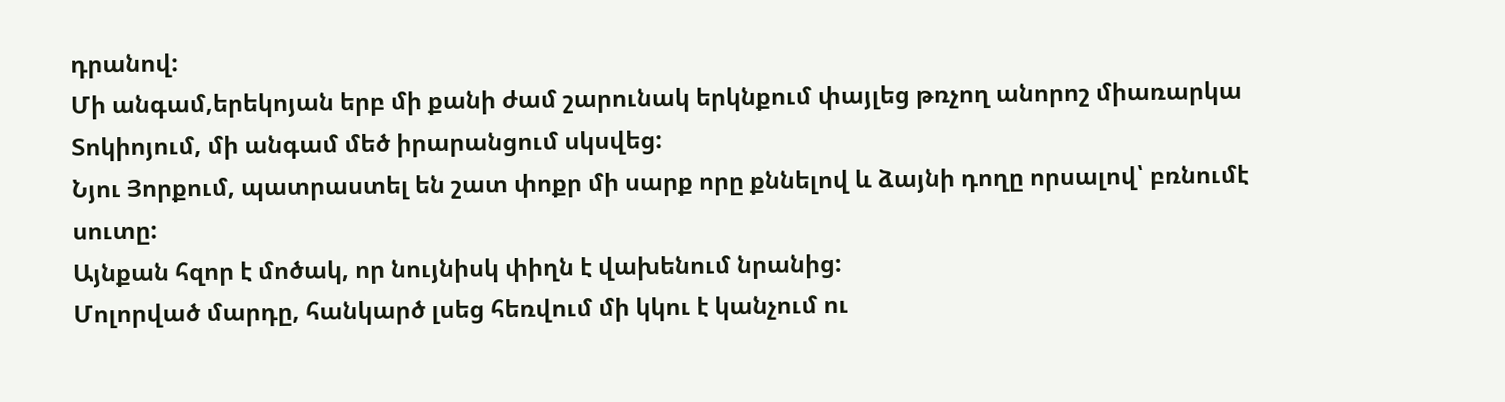դրանով:
Մի անգամ,երեկոյան երբ մի քանի ժամ շարունակ երկնքում փայլեց թռչող անորոշ միառարկա Տոկիոյում, մի անգամ մեծ իրարանցում սկսվեց:
Նյու Յորքում, պատրաստել են շատ փոքր մի սարք որը քննելով և ձայնի դողը որսալով՝ բռնումէ սուտը:
Այնքան հզոր է մոծակ, որ նույնիսկ փիղն է վախենում նրանից:
Մոլորված մարդը, հանկարծ լսեց հեռվում մի կկու է կանչում ու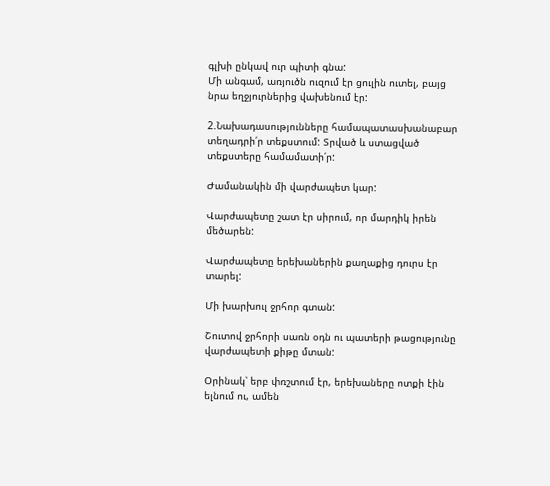գլխի ընկավ ուր պիտի գնա:
Մի անգամ, առյուծն ուզում էր ցուլին ուտել, բայց նրա եղջյուրներից վախենում էր:

2.Նախադասությունները համապատասխանաբար տեղադրի՛ր տեքստում: Տրված և ստացված տեքստերը համամատի՛ր:

Ժամանակին մի վարժապետ կար:

Վարժապետը շատ էր սիրում, որ մարդիկ իրեն մեծարեն:

Վարժապետը երեխաներին քաղաքից դուրս էր տարել:

Մի խարխուլ ջրհոր գտան:

Շուտով ջրհորի սառն օդն ու պատերի թացությունը վարժապետի քիթը մտան:

Օրինակ՝ երբ փռշտում էր, երեխաները ոտքի էին ելնում ու, ամեն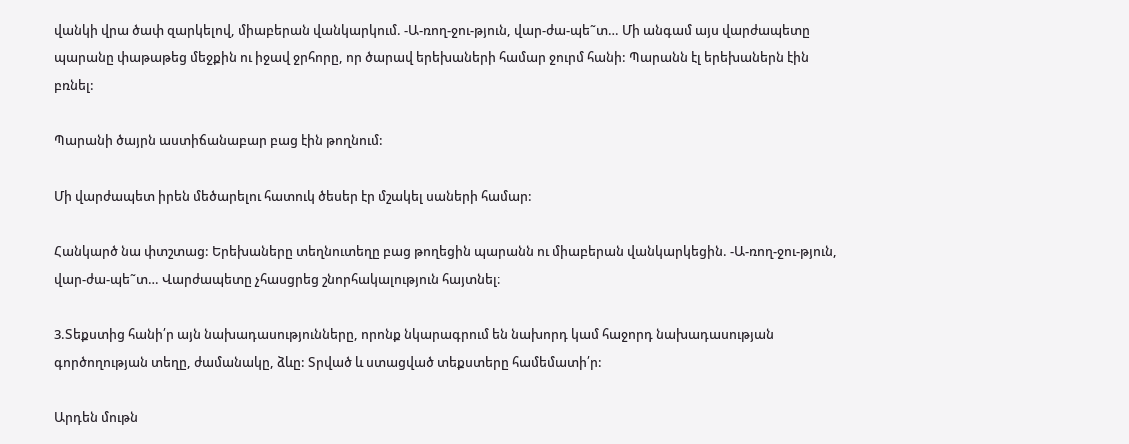վանկի վրա ծափ զարկելով, միաբերան վանկարկում. -Ա-ռող-ջու-թյուն, վար-ժա-պե˜տ… Մի անգամ այս վարժապետը պարանը փաթաթեց մեջքին ու իջավ ջրհորը, որ ծարավ երեխաների համար ջուրմ հանի: Պարանն էլ երեխաներն էին բռնել:

Պարանի ծայրն աստիճանաբար բաց էին թողնում:

Մի վարժապետ իրեն մեծարելու հատուկ ծեսեր էր մշակել սաների համար:

Հանկարծ նա փտշտաց: Երեխաները տեղնուտեղը բաց թողեցին պարանն ու միաբերան վանկարկեցին. -Ա-ռող-ջու-թյուն, վար-ժա-պե˜տ… Վարժապետը չհասցրեց շնորհակալություն հայտնել։

3.Տեքստից հանի՛ր այն նախադասությունները, որոնք նկարագրում են նախորդ կամ հաջորդ նախադասության գործողության տեղը, ժամանակը, ձևը: Տրված և ստացված տեքստերը համեմատի՛ր:

Արդեն մութն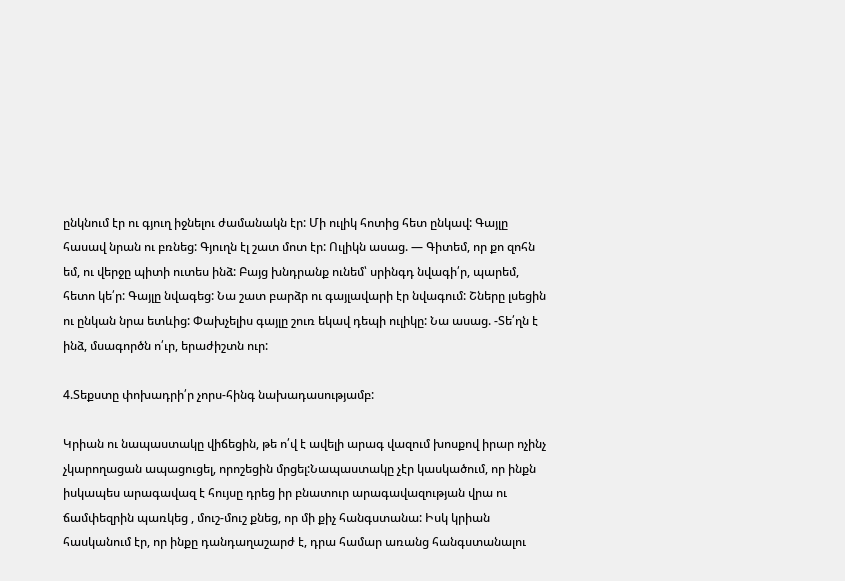ընկնում էր ու գյուղ իջնելու ժամանակն էր: Մի ուլիկ հոտից հետ ընկավ: Գայլը հասավ նրան ու բռնեց: Գյուղն էլ շատ մոտ էր: Ուլիկն ասաց. — Գիտեմ, որ քո զոհն եմ, ու վերջը պիտի ուտես ինձ: Բայց խնդրանք ունեմ՝ սրինգդ նվագի՛ր, պարեմ, հետո կե՛ր: Գայլը նվագեց: Նա շատ բարձր ու գայլավարի էր նվագում: Շները լսեցին ու ընկան նրա ետևից: Փախչելիս գայլը շուռ եկավ դեպի ուլիկը: Նա ասաց. -Տե՛ղն է ինձ, մսագործն ո՛ւր, երաժիշտն ուր:

4.Տեքստը փոխադրի՛ր չորս-հինգ նախադասությամբ:

Կրիան ու նապաստակը վիճեցին, թե ո՛վ է ավելի արագ վազում խոսքով իրար ոչինչ չկարողացան ապացուցել, որոշեցին մրցել:Նապաստակը չէր կասկածում, որ ինքն իսկապես արագավազ է հույսը դրեց իր բնատուր արագավազության վրա ու ճամփեզրին պառկեց , մուշ-մուշ քնեց, որ մի քիչ հանգստանա: Իսկ կրիան հասկանում էր, որ ինքը դանդաղաշարժ է, դրա համար առանց հանգստանալու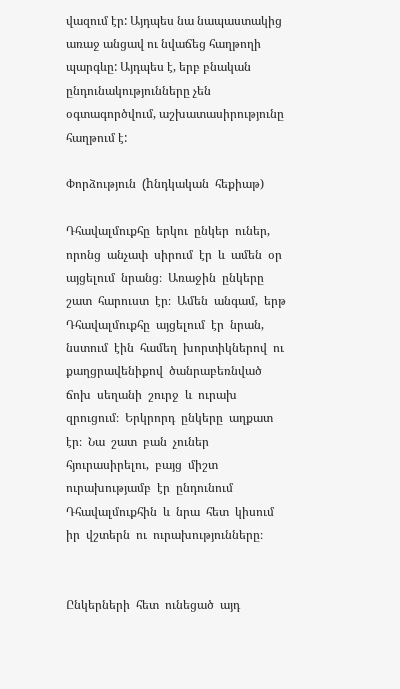վազում էր: Այդպես նա նապաստակից առաջ անցավ ու նվաճեց հաղթողի պարգևը: Այդպես է, երբ բնական ընդունակությունները չեն օգտագործվում, աշխատասիրությունը հաղթում է:

Փորձություն  (hնդկական  հեքիաթ)

Դհավալմուքհը  երկու  ընկեր  ուներ,  որոնց  անչափ  սիրում  էր  և  ամեն  օր  այցելում  նրանց։  Առաջին  ընկերը  շատ  հարուստ  էր։  Ամեն  անգամ,  երթ  Դհավալմուքհը  այցելում  էր  նրան,  նստում  էին  համեղ  խորտիկներով  ու  քաղցրավենիքով  ծանրաբեռնված  ճոխ  սեղանի  շուրջ  և  ուրախ  զրուցում։  Երկրորդ  ընկերը  աղքատ  էր։  Նա  շատ  բան  չուներ  հյուրասիրելու,  բայց  միշտ  ուրախությամբ  էր  ընդունում  Դհավալմուքհին  և  նրա  հետ  կիսում  իր  վշտերն  ու  ուրախությունները։


Ընկերների  հետ  ունեցած  այդ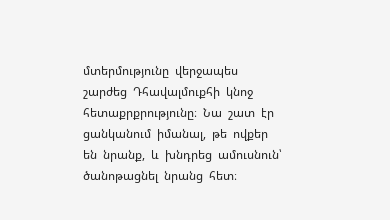մտերմությունը  վերջապես  շարժեց  Դհավալմուքհի  կնոջ  հետաքրքրությունը։  Նա  շատ  էր  ցանկանում  իմանալ,  թե  ովքեր  են  նրանք,  և  խնդրեց  ամուսնուն՝  ծանոթացնել  նրանց  հետ։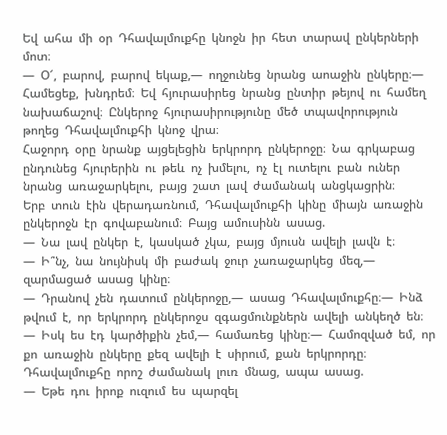Եվ  ահա  մի  օր  Դհավալմուքհը  կնոջն  իր  հետ  տարավ  ընկերների  մոտ։
—  Օ՜,  բարով,  բարով  եկաք,—  ողջունեց  նրանց  աոաջին  ընկերը։—  Համեցեք,  խնդրեմ։  Եվ  հյուրասիրեց  նրանց  ընտիր  թեյով  ու  համեղ  նախաճաշով։  Ընկերոջ  հյուրասիրությունը  մեծ  տպավորություն  թողեց  Դհավալմուքհի  կնոջ  վրա։
Հաջորդ  օրը  նրանք  այցելեցին  երկրորդ  ընկերոջը։  Նա  գրկաբաց  ընդունեց  հյուրերին  ու  թեև  ոչ  խմելու,  ոչ  էլ  ուտելու  բան  ուներ  նրանց  առաջարկելու,  բայց  շատ  լավ  ժամանակ  անցկացրին։
Երբ  տուն  էին  վերադառնում,  Դհավալմուքհի  կինը  միայն  առաջին  ընկերոջն  էր  գովաբանում։  Բայց  ամուսինն  ասաց.
—  Նա  լավ  ընկեր  է,  կասկած  չկա,  բայց  մյուսն  ավելի  լավն  է։
—  Ի՞նչ,  նա  նույնիսկ  մի  բաժակ  ջուր  չառաջարկեց  մեզ,—  զարմացած  ասաց  կինը։
—  Դրանով  չեն  դատում  ընկերոջը,—  ասաց  Դհավալմուքհը։—  Ինձ  թվում  է,  որ  երկրորդ  ընկերոջս  զգացմունքներն  ավելի  անկեղծ  են։
—  Իսկ  ես  էդ  կարծիքին  չեմ,—  համառեց  կինը։—  Համոզված  եմ,  որ  քո  առաջին  ընկերը  քեզ  ավելի  է  սիրում,  քան  երկրորդը։
Դհավալմուքհը  որոշ  ժամանակ  լուռ  մնաց,  ապա  ասաց.
—  Եթե  դու  իրոք  ուզում  ես  պարզել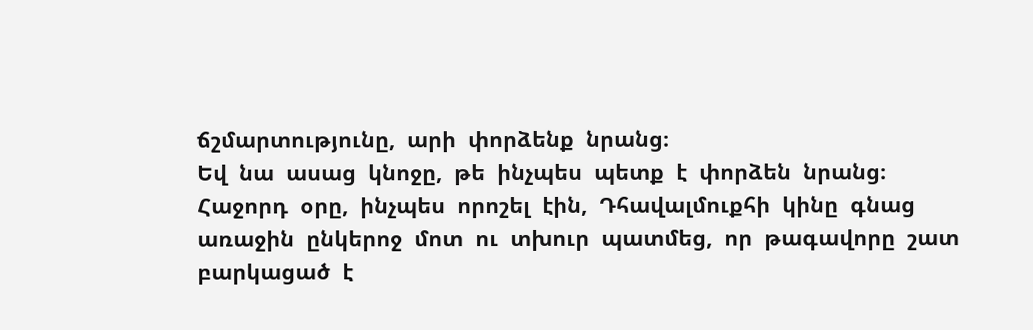ճշմարտությունը,  արի  փորձենք  նրանց։
Եվ  նա  ասաց  կնոջը,  թե  ինչպես  պետք  է  փորձեն  նրանց։
Հաջորդ  օրը,  ինչպես  որոշել  էին,  Դհավալմուքհի  կինը  գնաց  առաջին  ընկերոջ  մոտ  ու  տխուր  պատմեց,  որ  թագավորը  շատ  բարկացած  է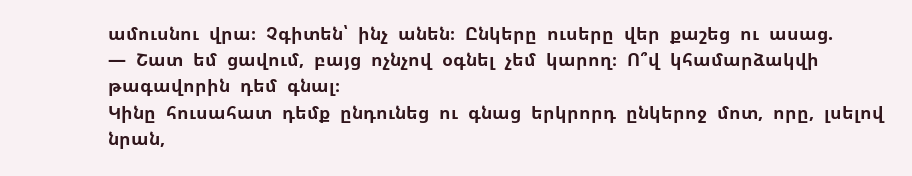ամուսնու  վրա։  Չգիտեն՝  ինչ  անեն։  Ընկերը  ուսերը  վեր  քաշեց  ու  ասաց.
—  Շատ  եմ  ցավում,  բայց  ոչնչով  օգնել  չեմ  կարող։  Ո՞վ  կհամարձակվի  թագավորին  դեմ  գնալ։
Կինը  հուսահատ  դեմք  ընդունեց  ու  գնաց  երկրորդ  ընկերոջ  մոտ,  որը,  լսելով  նրան,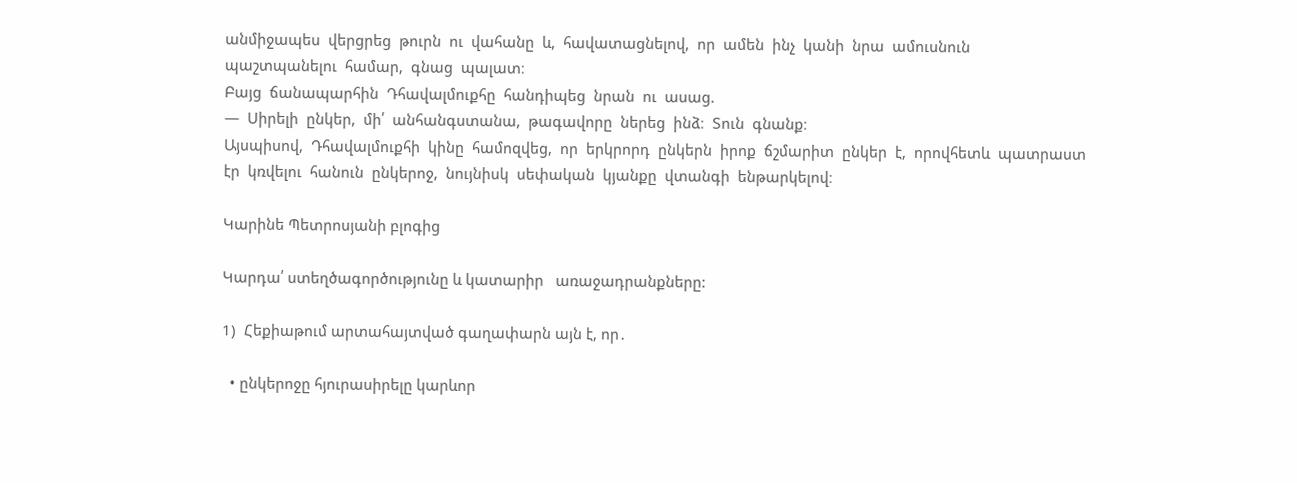անմիջապես  վերցրեց  թուրն  ու  վահանը  և,  հավատացնելով,  որ  ամեն  ինչ  կանի  նրա  ամուսնուն  պաշտպանելու  համար,  գնաց  պալատ։
Բայց  ճանապարհին  Դհավալմուքհը  հանդիպեց  նրան  ու  ասաց.
—  Սիրելի  ընկեր,  մի՛  անհանգստանա,  թագավորը  ներեց  ինձ։  Տուն  գնանք։
Այսպիսով,  Դհավալմուքհի  կինը  համոզվեց,  որ  երկրորդ  ընկերն  իրոք  ճշմարիտ  ընկեր  է,  որովհետև  պատրաստ  էր  կռվելու  հանուն  ընկերոջ,  նույնիսկ  սեփական  կյանքը  վտանգի  ենթարկելով։

Կարինե Պետրոսյանի բլոգից

Կարդա՛ ստեղծագործությունը և կատարիր   առաջադրանքները:

1)  Հեքիաթում արտահայտված գաղափարն այն է, որ․

  • ընկերոջը հյուրասիրելը կարևոր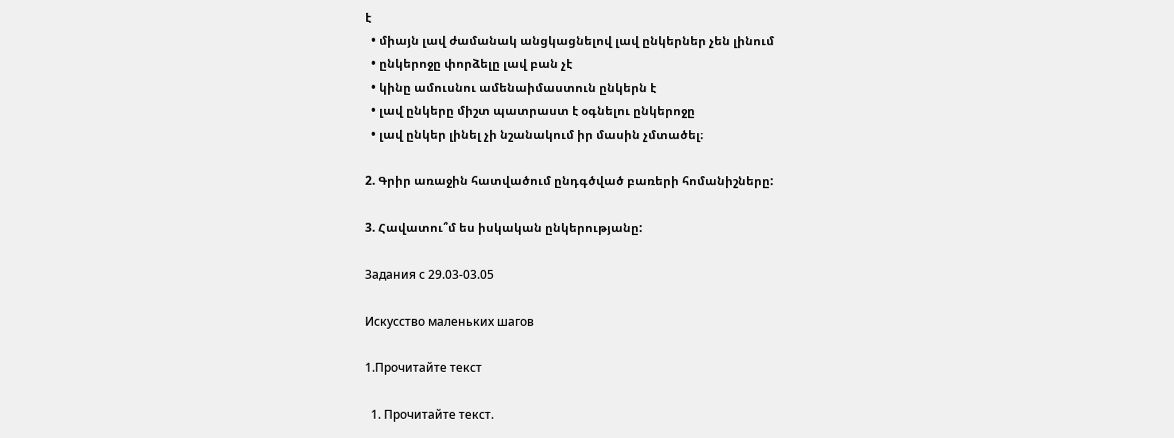է
  • միայն լավ ժամանակ անցկացնելով լավ ընկերներ չեն լինում
  • ընկերոջը փորձելը լավ բան չէ
  • կինը ամուսնու ամենաիմաստուն ընկերն է
  • լավ ընկերը միշտ պատրաստ է օգնելու ընկերոջը
  • լավ ընկեր լինել չի նշանակում իր մասին չմտածել։

2. Գրիր առաջին հատվածում ընդգծված բառերի հոմանիշները:

3. Հավատու՞մ ես իսկական ընկերությանը:

Задания с 29.03-03.05

Искусство маленьких шагов

1.Прочитайте текст

  1. Прочитайте текст.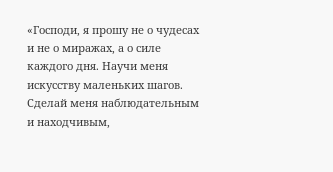«Господи, я прошу не о чудесах и не о миражах, а о силе каждого дня. Научи меня искусству маленьких шагов.
Сделай меня наблюдательным и находчивым,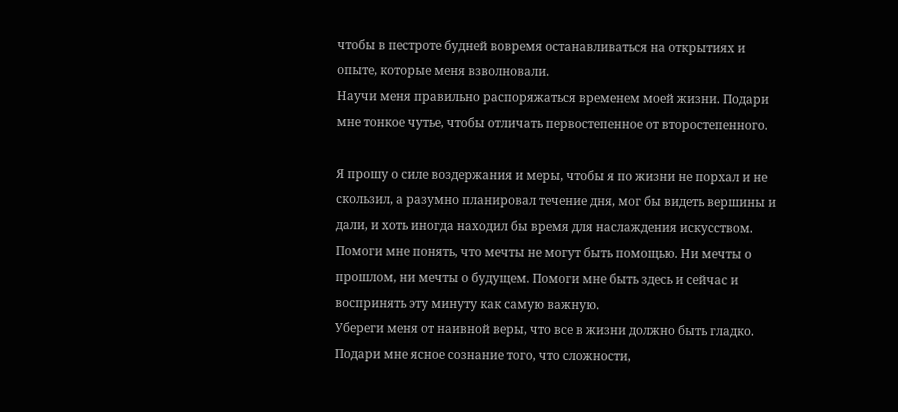чтобы в пестроте будней вовремя останавливаться на открытиях и опыте, которые меня взволновали.
Научи меня правильно распоряжаться временем моей жизни. Подари мне тонкое чутье, чтобы отличать первостепенное от второстепенного.

Я прошу о силе воздержания и меры, чтобы я по жизни не порхал и не скользил, а разумно планировал течение дня, мог бы видеть вершины и дали, и хоть иногда находил бы время для наслаждения искусством.
Помоги мне понять, что мечты не могут быть помощью. Ни мечты о прошлом, ни мечты о будущем. Помоги мне быть здесь и сейчас и воспринять эту минуту как самую важную.
Убереги меня от наивной веры, что все в жизни должно быть гладко. Подари мне ясное сознание того, что сложности,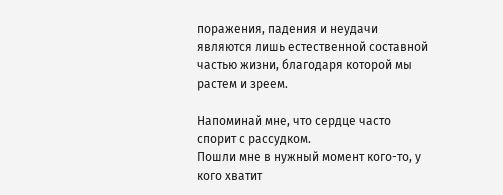поражения, падения и неудачи являются лишь естественной составной частью жизни, благодаря которой мы растем и зреем.

Напоминай мне, что сердце часто спорит с рассудком.
Пошли мне в нужный момент кого-то, у кого хватит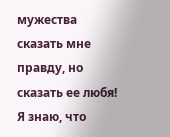мужества сказать мне правду, но сказать ее любя!
Я знаю, что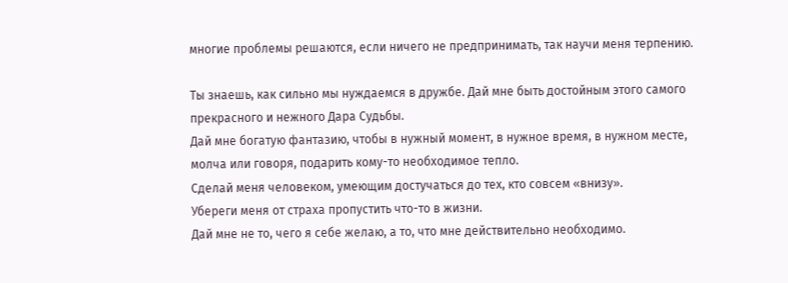многие проблемы решаются, если ничего не предпринимать, так научи меня терпению.

Ты знаешь, как сильно мы нуждаемся в дружбе. Дай мне быть достойным этого самого прекрасного и нежного Дара Судьбы.
Дай мне богатую фантазию, чтобы в нужный момент, в нужное время, в нужном месте, молча или говоря, подарить кому-то необходимое тепло.
Сделай меня человеком, умеющим достучаться до тех, кто совсем «внизу».
Убереги меня от страха пропустить что-то в жизни.
Дай мне не то, чего я себе желаю, а то, что мне действительно необходимо.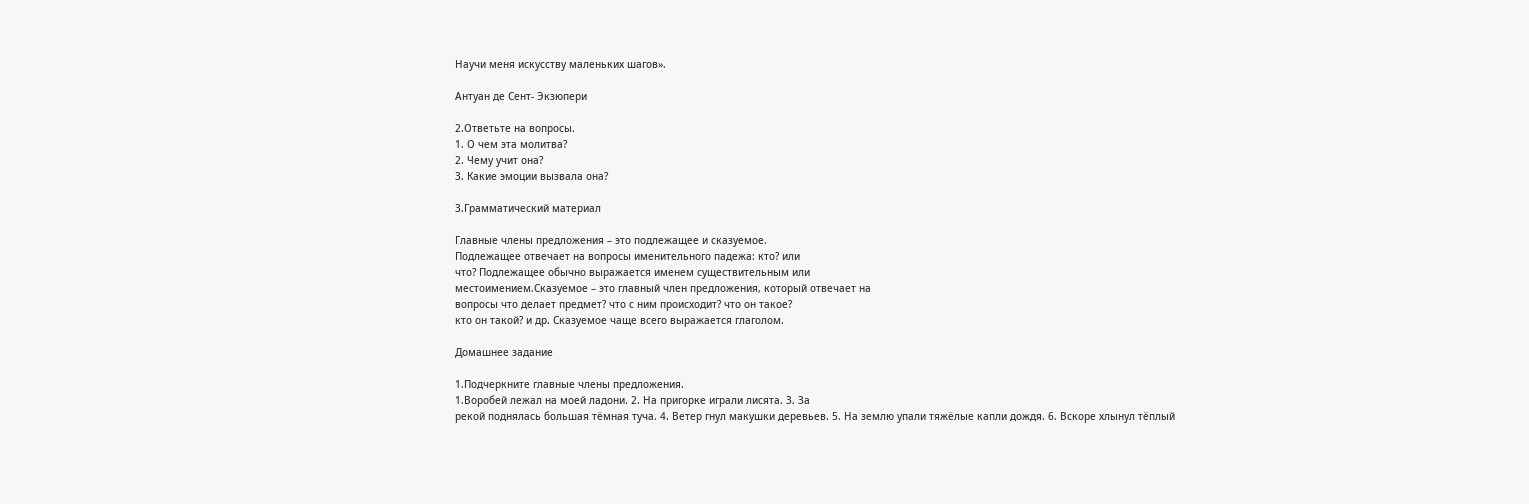Научи меня искусству маленьких шагов».

Антуан де Сент- Экзюпери

2.Ответьте на вопросы.
1. О чем эта молитва?
2. Чему учит она?
3. Какие эмоции вызвала она?

3.Грамматический материал

Главные члены предложения – это подлежащее и сказуемое.
Подлежащее отвечает на вопросы именительного падежа: кто? или
что? Подлежащее обычно выражается именем существительным или
местоимением.Сказуемое – это главный член предложения, который отвечает на
вопросы что делает предмет? что с ним происходит? что он такое?
кто он такой? и др. Сказуемое чаще всего выражается глаголом.

Домашнее задание

1.Подчеркните главные члены предложения.
1.Воробей лежал на моей ладони. 2. На пригорке играли лисята. 3. За
рекой поднялась большая тёмная туча. 4. Ветер гнул макушки деревьев. 5. На землю упали тяжёлые капли дождя. 6. Вскоре хлынул тёплый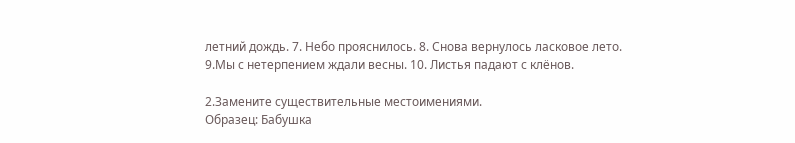летний дождь. 7. Небо прояснилось. 8. Снова вернулось ласковое лето. 9.Мы с нетерпением ждали весны. 10. Листья падают с клёнов.

2.Замените существительные местоимениями.
Образец: Бабушка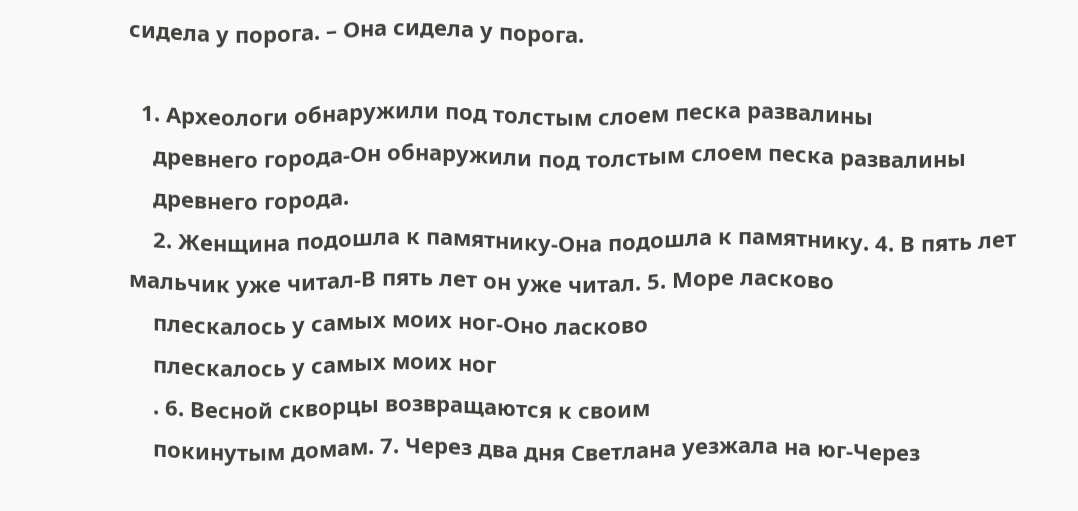сидела у порога. – Она сидела у порога.

  1. Археологи обнаружили под толстым слоем песка развалины
    древнего города-Он обнаружили под толстым слоем песка развалины
    древнего города.
    2. Женщина подошла к памятнику-Она подошла к памятнику. 4. В пять лет мальчик уже читал-В пять лет он уже читал. 5. Море ласково
    плескалось у самых моих ног-Оно ласково
    плескалось у самых моих ног
    . 6. Весной скворцы возвращаются к своим
    покинутым домам. 7. Через два дня Светлана уезжала на юг-Через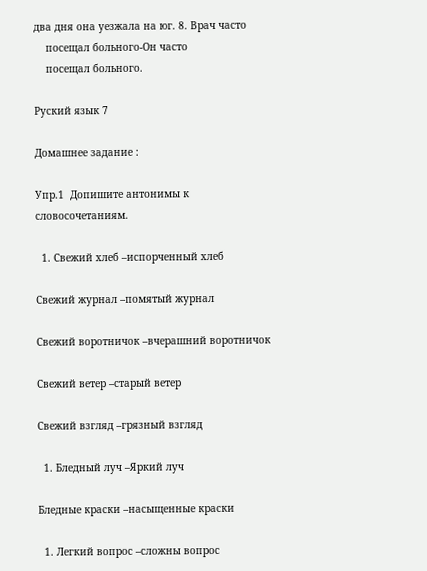два дня она уезжала на юг. 8. Врач часто
    посещал больного-Он часто
    посещал больного.

Руский язык 7

Домашнее задание :

Упр.1  Допишите антонимы к словосочетаниям.

  1. Свежий хлеб –испорченный хлеб

Свежий журнал –помятый журнал

Свежий воротничок –вчерашний воротничок

Свежий ветер –старый ветер

Свежий взгляд –грязный взгляд

  1. Бледный луч –Яркий луч

Бледные краски –насыщенные краски

  1. Легкий вопрос –сложны вопрос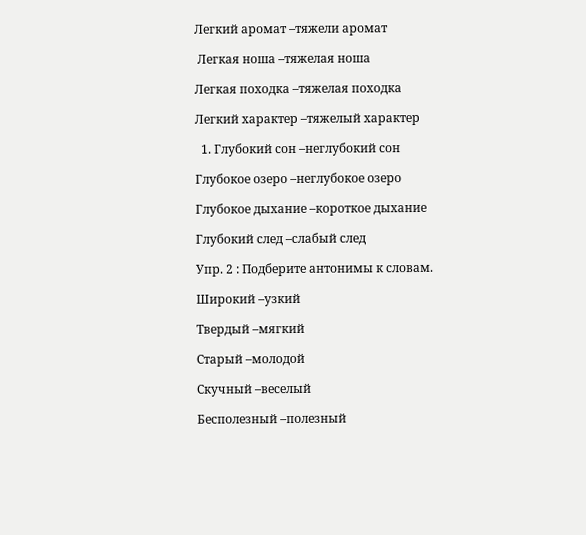Легкий аромат –тяжели аромат

 Легкая ноша –тяжелая ноша

Легкая походка –тяжелая походка

Легкий характер –тяжелый характер

  1. Глубокий сон –неглубокий сон

Глубокое озеро –неглубокое озеро

Глубокое дыхание –короткое дыхание

Глубокий след –слабый след

Упр. 2 : Подберите антонимы к словам.

Широкий –узкий

Твердый –мягкий

Старый –молодой

Скучный –веселый

Бесполезный –полезный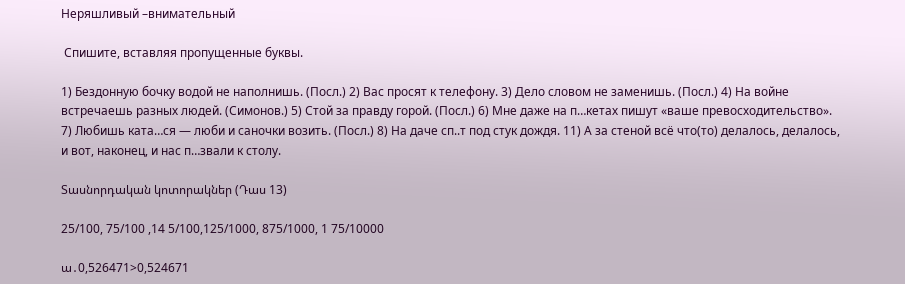Неряшливый –внимательный

 Спишите, вставляя пропущенные буквы.

1) Бездонную бочку водой не наполнишь. (Посл.) 2) Вас просят к телефону. 3) Дело словом не заменишь. (Посл.) 4) На войне встречаешь разных людей. (Симонов.) 5) Стой за правду горой. (Посл.) 6) Мне даже на п…кетах пишут «ваше превосходительство». 7) Любишь ката…ся — люби и саночки возить. (Посл.) 8) На даче сп..т под стук дождя. 11) А за стеной всё что(то) делалось, делалось, и вот, наконец, и нас п…звали к столу.

Տասնորդական կոտորակներ (Դաս 13)

25/100, 75/100 ,14 5/100,125/1000, 875/1000, 1 75/10000

ա․0,526471>0,524671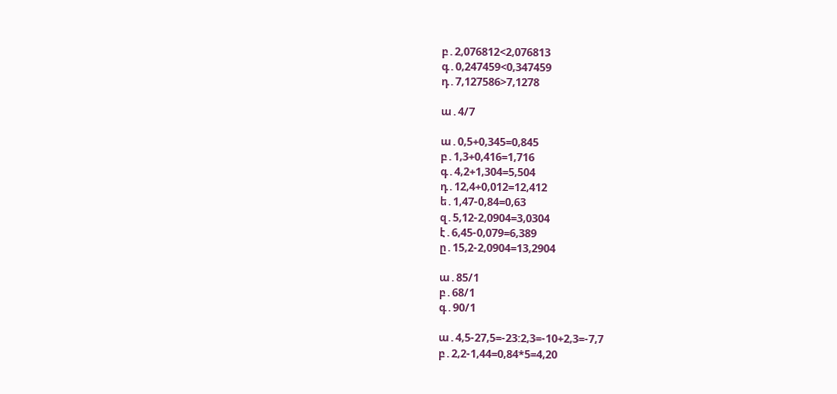բ․2,076812<2,076813
գ․0,247459<0,347459
դ․7,127586>7,1278

ա․4/7

ա․0,5+0,345=0,845
բ․1,3+0,416=1,716
գ․4,2+1,304=5,504
դ․12,4+0,012=12,412
ե․1,47-0,84=0,63
զ․5,12-2,0904=3,0304
է․6,45-0,079=6,389
ը․15,2-2,0904=13,2904

ա․85/1
բ․68/1
գ․90/1

ա․4,5-27,5=-23:2,3=-10+2,3=-7,7
բ․2,2-1,44=0,84*5=4,20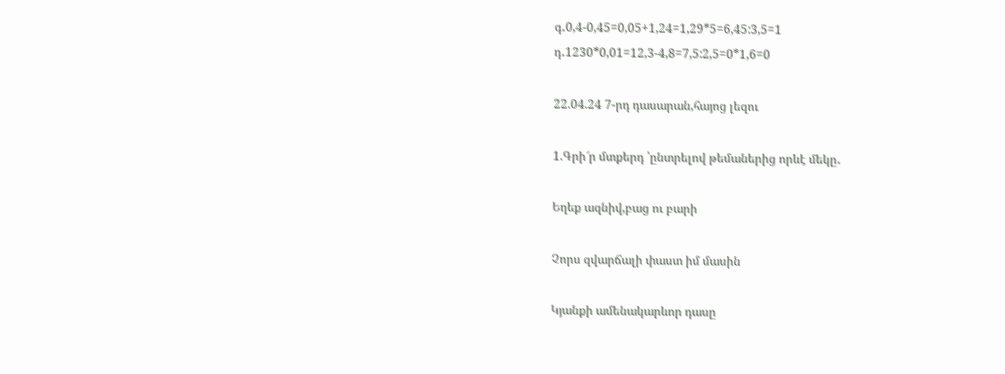գ․0,4-0,45=0,05+1,24=1,29*5=6,45:3,5=1
դ․1230*0,01=12,3-4,8=7,5:2,5=0*1,6=0

22.04.24 7-րդ դասարան,հայոց լեզու

1.Գրի՜ր մտքերդ ՝ընտրելով թեմաներից որևէ մեկը․

Եղեք ազնիվ,բաց ու բարի

Չորս զվարճալի փաստ իմ մասին

Կյանքի ամենակարևոր դասը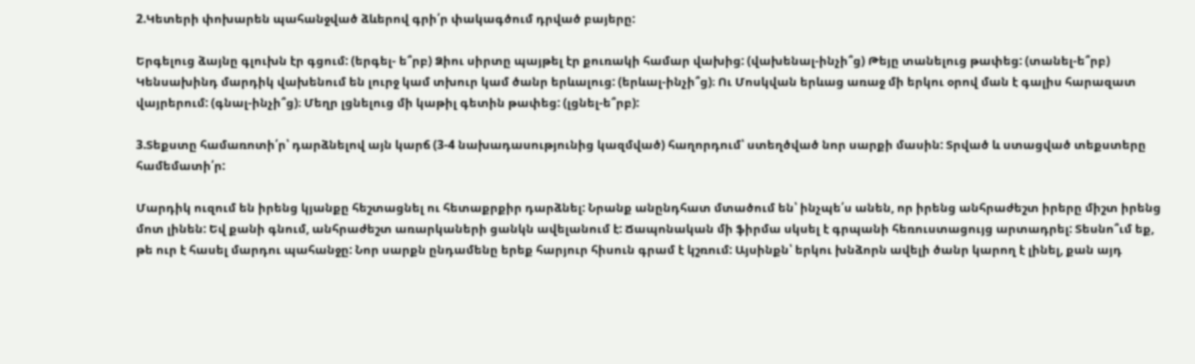2.Կետերի փոխարեն պահանջված ձևերով գրի՛ր փակագծում դրված բայերը:

Երգելուց ձայնը գլուխն էր գցում: (երգել- ե՞րբ) Ձիու սիրտը պայթել էր քուռակի համար վախից: (վախենալ-ինչի՞ց) Թեյը տանելուց թափեց: (տանել-ե՞րբ) Կենսախինդ մարդիկ վախենում են լուրջ կամ տխուր կամ ծանր երևալուց: (երևալ-ինչի՞ց)։ Ու Մոսկվան երևաց առաջ մի երկու օրով ման է գալիս հարազատ վայրերում: (գնալ-ինչի՞ց)։ Մեղր լցնելուց մի կաթիլ գետին թափեց: (լցնել-ե՞րբ):

3.Տեքստը համառոտի՛ր՝ դարձնելով այն կարճ (3-4 նախադասությունից կազմված) հաղորդում՝ ստեղծված նոր սարքի մասին: Տրված և ստացված տեքստերը համեմատի՛ր:

Մարդիկ ուզում են իրենց կյանքը հեշտացնել ու հետաքրքիր դարձնել: Նրանք անընդհատ մտածում են՝ ինչպե՛ս անեն, որ իրենց անհրաժեշտ իրերը միշտ իրենց մոտ լինեն: Եվ քանի գնում, անհրաժեշտ առարկաների ցանկն ավելանում է: Ճապոնական մի ֆիրմա սկսել է գրպանի հեռուստացույց արտադրել: Տեսնո՞ւմ եք, թե ուր է հասել մարդու պահանջը: Նոր սարքն ընդամենը երեք հարյուր հիսուն գրամ է կշռում: Այսինքն՝ երկու խնձորն ավելի ծանր կարող է լինել, քան այդ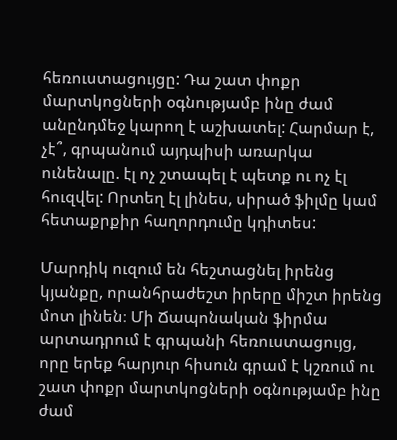հեռուստացույցը: Դա շատ փոքր մարտկոցների օգնությամբ ինը ժամ անընդմեջ կարող է աշխատել: Հարմար է, չէ՞, գրպանում այդպիսի առարկա ունենալը. էլ ոչ շտապել է պետք ու ոչ էլ հուզվել: Որտեղ էլ լինես, սիրած ֆիլմը կամ հետաքրքիր հաղորդումը կդիտես:

Մարդիկ ուզում են հեշտացնել իրենց կյանքը, որանհրաժեշտ իրերը միշտ իրենց մոտ լինեն։ Մի Ճապոնական ֆիրմա արտադրում է գրպանի հեռուստացույց, որը երեք հարյուր հիսուն գրամ է կշռում ու շատ փոքր մարտկոցների օգնությամբ ինը ժամ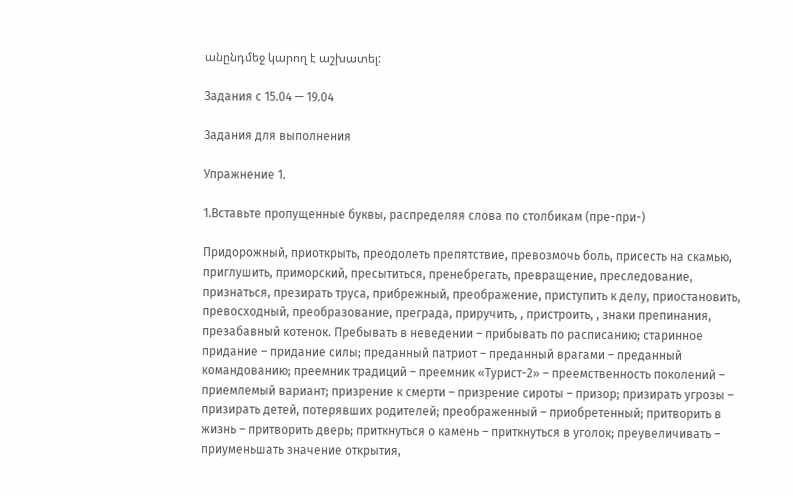անընդմեջ կարող է աշխատել:

Задания с 15.04 — 19.04

Задания для выполнения

Упражнение 1.

1.Вставьте пропущенные буквы, распределяя слова по столбикам (пре-при-)

Придорожный, приоткрыть, преодолеть препятствие, превозмочь боль, присесть на скамью, приглушить, приморский, пресытиться, пренебрегать, превращение, преследование, признаться, презирать труса, прибрежный, преображение, приступить к делу, приостановить, превосходный, преобразование, преграда, приручить, , пристроить, , знаки препинания, презабавный котенок. Пребывать в неведении – прибывать по расписанию; старинное придание – придание силы; преданный патриот – преданный врагами – преданный командованию; преемник традиций – преемник «Турист-2» – преемственность поколений – приемлемый вариант; призрение к смерти – призрение сироты – призор; призирать угрозы – призирать детей, потерявших родителей; преображенный – приобретенный; притворить в жизнь – притворить дверь; приткнуться о камень – приткнуться в уголок; преувеличивать – приуменьшать значение открытия,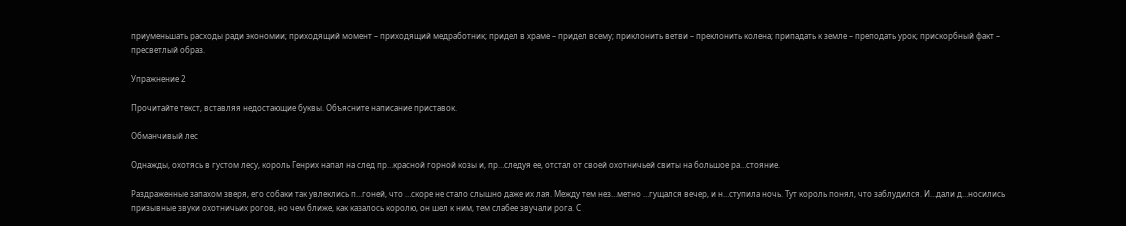приуменьшать расходы ради экономии; приходящий момент – приходящий медработник; придел в храме – придел всему; приклонить ветви – преклонить колена; припадать к земле – преподать урок; прискорбный факт – пресветлый образ.

Упражнение 2

Прочитайте текст, вставляя недостающие буквы. Объясните написание приставок.

Обманчивый лес

Однажды, охотясь в густом лесу, король Генрих напал на след пр…красной горной козы и, пр…следуя ее, отстал от своей охотничьей свиты на большое ра…стояние.

Раздраженные запахом зверя, его собаки так увлеклись п…гоней, что …скоре не стало слышно даже их лая. Между тем нез…метно …гущался вечер, и н…ступила ночь. Тут король понял, что заблудился. И…дали д…носились призывные звуки охотничьих рогов, но чем ближе, как казалось королю, он шел к ним, тем слабее звучали рога. С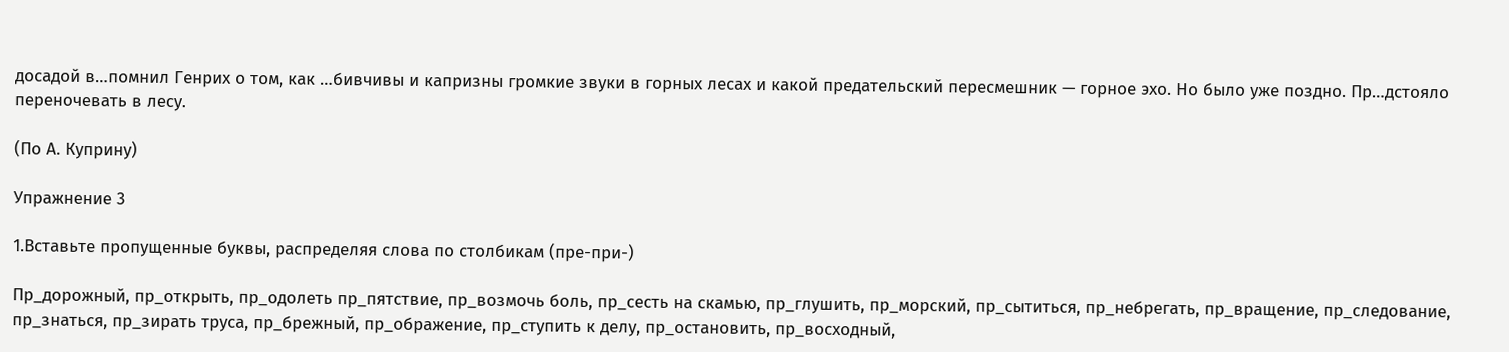досадой в…помнил Генрих о том, как …бивчивы и капризны громкие звуки в горных лесах и какой предательский пересмешник — горное эхо. Но было уже поздно. Пр…дстояло переночевать в лесу.

(По А. Куприну)

Упражнение 3

1.Вставьте пропущенные буквы, распределяя слова по столбикам (пре-при-)

Пр_дорожный, пр_открыть, пр_одолеть пр_пятствие, пр_возмочь боль, пр_сесть на скамью, пр_глушить, пр_морский, пр_сытиться, пр_небрегать, пр_вращение, пр_следование, пр_знаться, пр_зирать труса, пр_брежный, пр_ображение, пр_ступить к делу, пр_остановить, пр_восходный,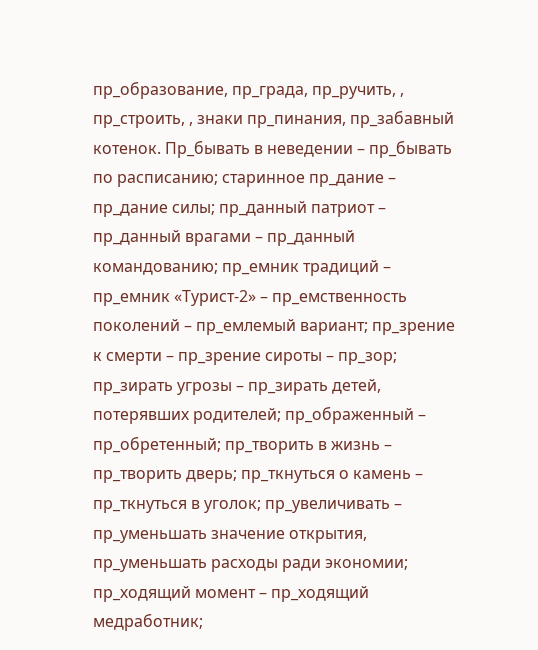пр_образование, пр_града, пр_ручить, , пр_строить, , знаки пр_пинания, пр_забавный котенок. Пр_бывать в неведении – пр_бывать по расписанию; старинное пр_дание – пр_дание силы; пр_данный патриот – пр_данный врагами – пр_данный командованию; пр_емник традиций – пр_емник «Турист-2» – пр_емственность поколений – пр_емлемый вариант; пр_зрение к смерти – пр_зрение сироты – пр_зор; пр_зирать угрозы – пр_зирать детей, потерявших родителей; пр_ображенный – пр_обретенный; пр_творить в жизнь – пр_творить дверь; пр_ткнуться о камень – пр_ткнуться в уголок; пр_увеличивать – пр_уменьшать значение открытия, пр_уменьшать расходы ради экономии; пр_ходящий момент – пр_ходящий медработник;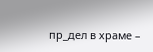пр_дел в храме –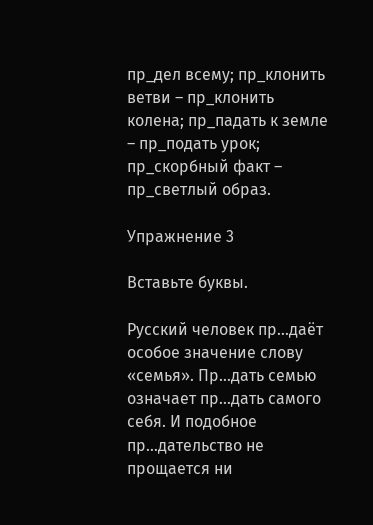пр_дел всему; пр_клонить ветви – пр_клонить колена; пр_падать к земле – пр_подать урок; пр_скорбный факт – пр_светлый образ.

Упражнение 3

Вставьте буквы.

Русский человек пр…даёт особое значение слову «семья». Пр…дать семью означает пр…дать самого себя. И подобное пр…дательство не прощается ни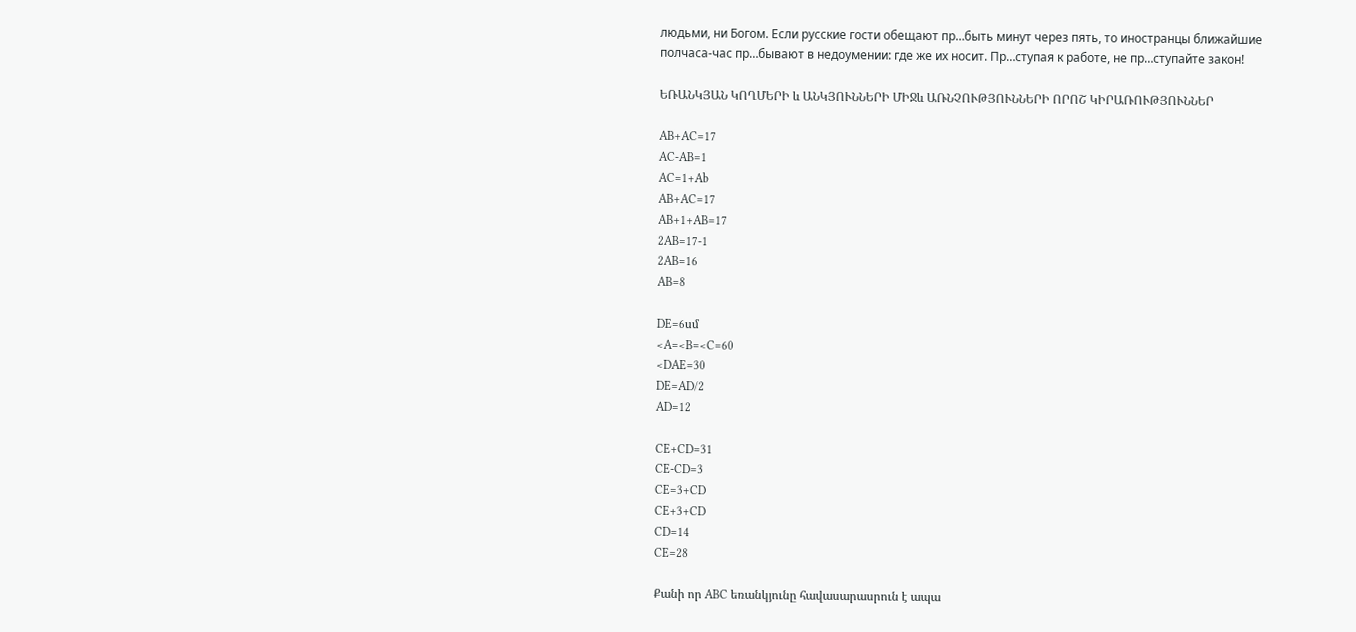людьми, ни Богом. Если русские гости обещают пр…быть минут через пять, то иностранцы ближайшие полчаса-час пр…бывают в недоумении: где же их носит. Пр…ступая к работе, не пр…ступайте закон!

ԵՌԱՆԿՅԱՆ ԿՈՂՄԵՐԻ և ԱՆԿՅՈՒՆՆԵՐԻ ՄԻՋև ԱՌՆՉՈՒԹՅՈՒՆՆԵՐԻ ՈՐՈՇ ԿԻՐԱՌՈՒԹՅՈՒՆՆԵՐ

AB+AC=17
AC-AB=1
AC=1+Ab
AB+AC=17
AB+1+AB=17
2AB=17-1
2AB=16
AB=8

DE=6սմ
<A=<B=<C=60
<DAE=30
DE=AD/2
AD=12

CE+CD=31
CE-CD=3
CE=3+CD
CE+3+CD
CD=14
CE=28

Քանի որ ABC եռանկյունը հավասարասրուն է ապա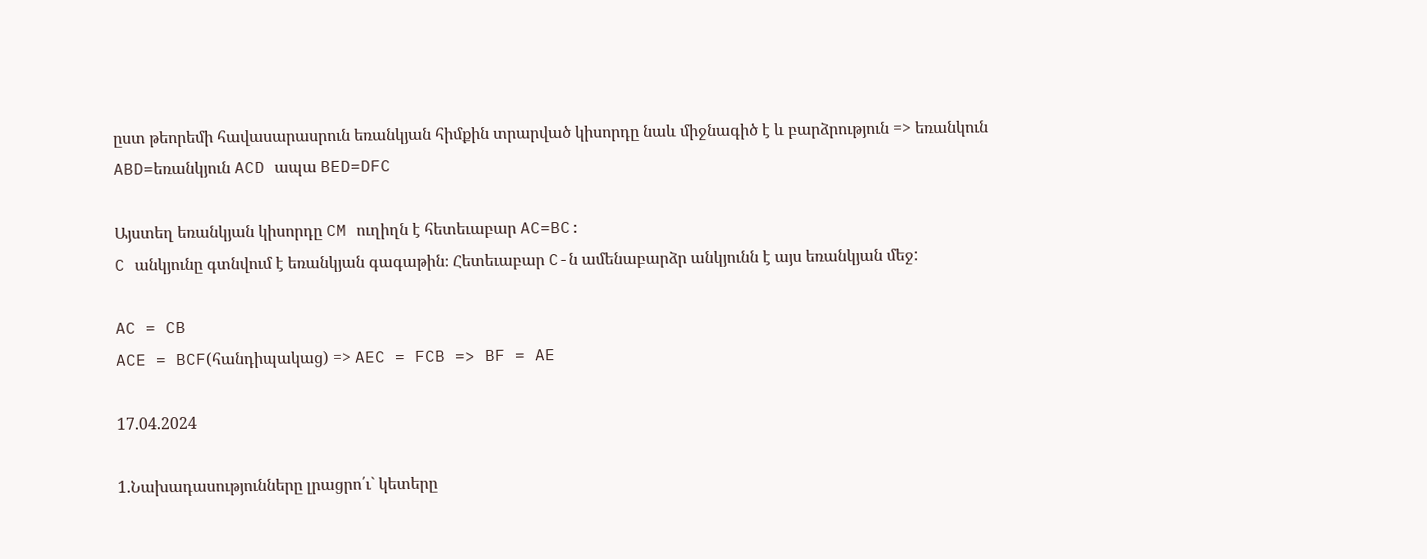ըստ թեորեմի հավասարասրուն եռանկյան հիմքին տրարված կիսորդը նաև միջնագիծ է և բարձրություն => եռանկուն ABD=եռանկյուն ACD ապա BED=DFC

Այստեղ եռանկյան կիսորդը CM ուղիղն է հետեւաբար AC=BC:
C անկյունը գտնվում է եռանկյան գագաթին։ Հետեւաբար C-ն ամենաբարձր անկյունն է այս եռանկյան մեջ:

AC = CB
ACE = BCF(հանդիպակաց) => AEC = FCB => BF = AE

17.04.2024

1.Նախադասությունները լրացրո՛ւ` կետերը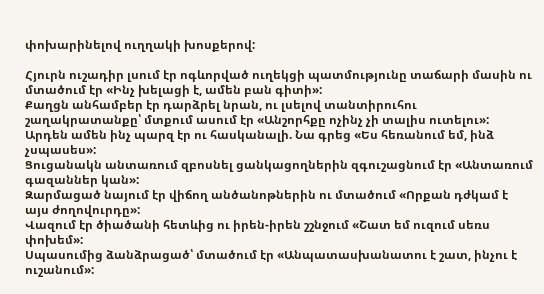փոխարինելով ուղղակի խոսքերով:

Հյուրն ուշադիր լսում էր ոգևորված ուղեկցի պատմությունը տաճարի մասին ու մտածում էր «Ինչ խելացի է, ամեն բան գիտի»:
Քաղցն անհամբեր էր դարձրել նրան, ու լսելով տանտիրուհու շաղակրատանքը՝ մտքում ասում էր «Անշորհքը ոչինչ չի տալիս ուտելու»:
Արդեն ամեն ինչ պարզ էր ու հասկանալի. Նա գրեց «Ես հեռանում եմ, ինձ չսպասես»:
Ցուցանակն անտառում զբոսնել ցանկացողներին զգուշացնում էր «Անտառում գազաններ կան»:
Զարմացած նայում էր վիճող անծանոթներին ու մտածում «Որքան դժկամ է այս ժողովուրդը»:
Վազում էր ծիածանի հետևից ու իրեն-իրեն շշնջում «Շատ եմ ուզում սեռս փոխեմ»:
Սպասումից ձանձրացած՝ մտածում էր «Անպատասխանատու է շատ, ինչու է ուշանում»: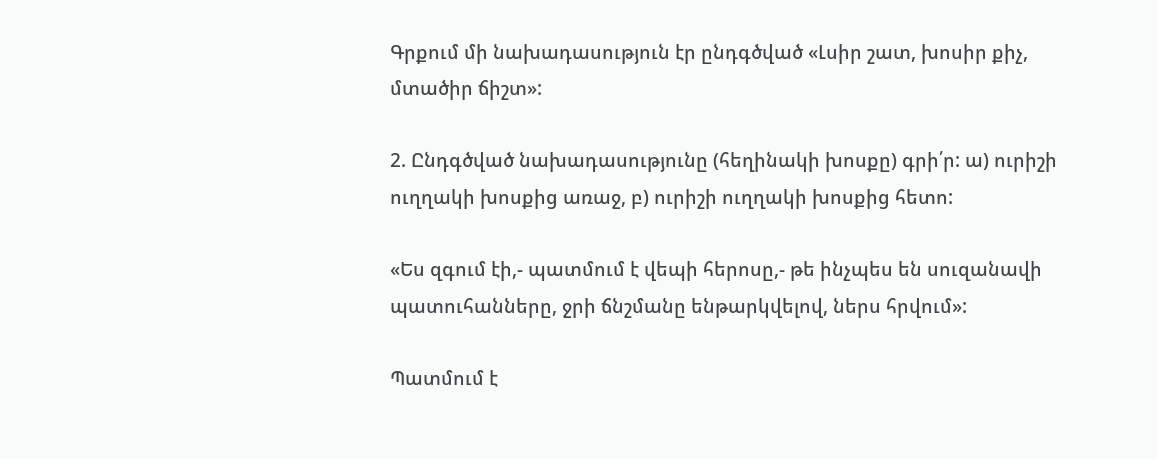Գրքում մի նախադասություն էր ընդգծված «Լսիր շատ, խոսիր քիչ, մտածիր ճիշտ»:

2. Ընդգծված նախադասությունը (հեղինակի խոսքը) գրի՛ր: ա) ուրիշի ուղղակի խոսքից առաջ, բ) ուրիշի ուղղակի խոսքից հետո:

«Ես զգում էի,- պատմում է վեպի հերոսը,- թե ինչպես են սուզանավի պատուհանները, ջրի ճնշմանը ենթարկվելով, ներս հրվում»:

Պատմում է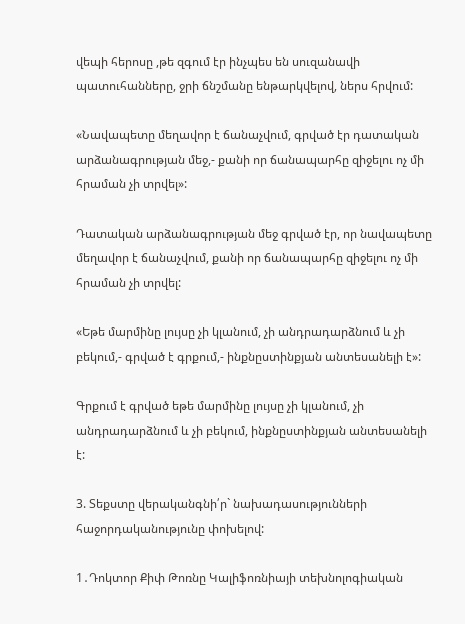վեպի հերոսը ,թե զգում էր ինչպես են սուզանավի պատուհանները, ջրի ճնշմանը ենթարկվելով, ներս հրվում:

«Նավապետը մեղավոր է ճանաչվում, գրված էր դատական արձանագրության մեջ,- քանի որ ճանապարհը զիջելու ոչ մի հրաման չի տրվել»:

Դատական արձանագրության մեջ գրված էր, որ նավապետը մեղավոր է ճանաչվում, քանի որ ճանապարհը զիջելու ոչ մի հրաման չի տրվել:

«Եթե մարմինը լույսը չի կլանում, չի անդրադարձնում և չի բեկում,- գրված է գրքում,- ինքնըստինքյան անտեսանելի է»:

Գրքում է գրված եթե մարմինը լույսը չի կլանում, չի անդրադարձնում և չի բեկում, ինքնըստինքյան անտեսանելի է:

3. Տեքստը վերականգնի՛ր` նախադասությունների հաջորդականությունը փոխելով:

1․Դոկտոր Քիփ Թոռնը Կալիֆոռնիայի տեխնոլոգիական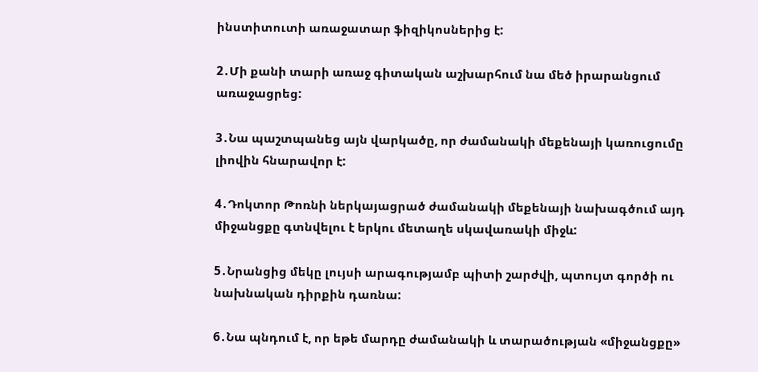ինստիտուտի առաջատար ֆիզիկոսներից է:

2․Մի քանի տարի առաջ գիտական աշխարհում նա մեծ իրարանցում առաջացրեց:

3․Նա պաշտպանեց այն վարկածը, որ ժամանակի մեքենայի կառուցումը լիովին հնարավոր է:

4․Դոկտոր Թոռնի ներկայացրած ժամանակի մեքենայի նախագծում այդ միջանցքը գտնվելու է երկու մետաղե սկավառակի միջև:

5․Նրանցից մեկը լույսի արագությամբ պիտի շարժվի, պտույտ գործի ու նախնական դիրքին դառնա:

6․Նա պնդում է, որ եթե մարդը ժամանակի և տարածության «միջանցքը»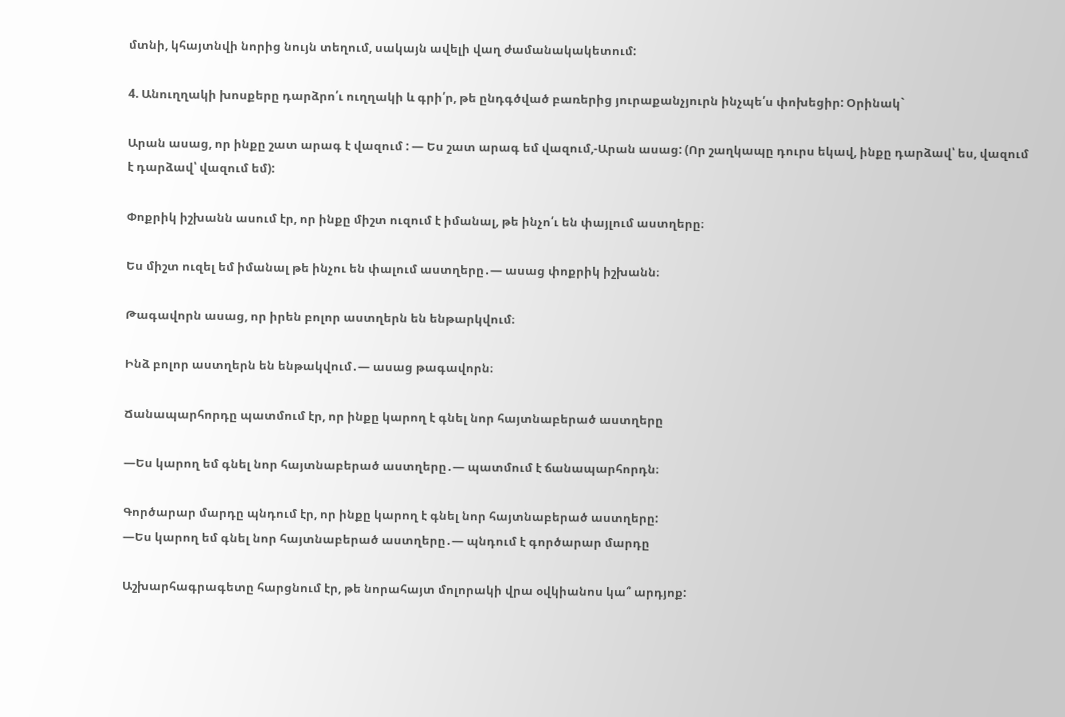մտնի, կհայտնվի նորից նույն տեղում, սակայն ավելի վաղ ժամանակակետում:

4. Անուղղակի խոսքերը դարձրո՛ւ ուղղակի և գրի՛ր, թե ընդգծված բառերից յուրաքանչյուրն ինչպե՛ս փոխեցիր: Օրինակ`

Արան ասաց, որ ինքը շատ արագ է վազում : — Ես շատ արագ եմ վազում,-Արան ասաց: (Որ շաղկապը դուրս եկավ, ինքը դարձավ՝ ես, վազում է դարձավ՝ վազում եմ):

Փոքրիկ իշխանն ասում էր, որ ինքը միշտ ուզում է իմանալ, թե ինչո՛ւ են փայլում աստղերը։

Ես միշտ ուզել եմ իմանալ թե ինչու են փալում աստղերը․— ասաց փոքրիկ իշխանն։

Թագավորն ասաց, որ իրեն բոլոր աստղերն են ենթարկվում։

Ինձ բոլոր աստղերն են ենթակվում․— ասաց թագավորն։

Ճանապարհորդը պատմում էր, որ ինքը կարող է գնել նոր հայտնաբերած աստղերը

—Ես կարող եմ գնել նոր հայտնաբերած աստղերը․— պատմում է ճանապարհորդն։

Գործարար մարդը պնդում էր, որ ինքը կարող է գնել նոր հայտնաբերած աստղերը:
—Ես կարող եմ գնել նոր հայտնաբերած աստղերը․— պնդում է գործարար մարդը

Աշխարհագրագետը հարցնում էր, թե նորահայտ մոլորակի վրա օվկիանոս կա՞ արդյոք: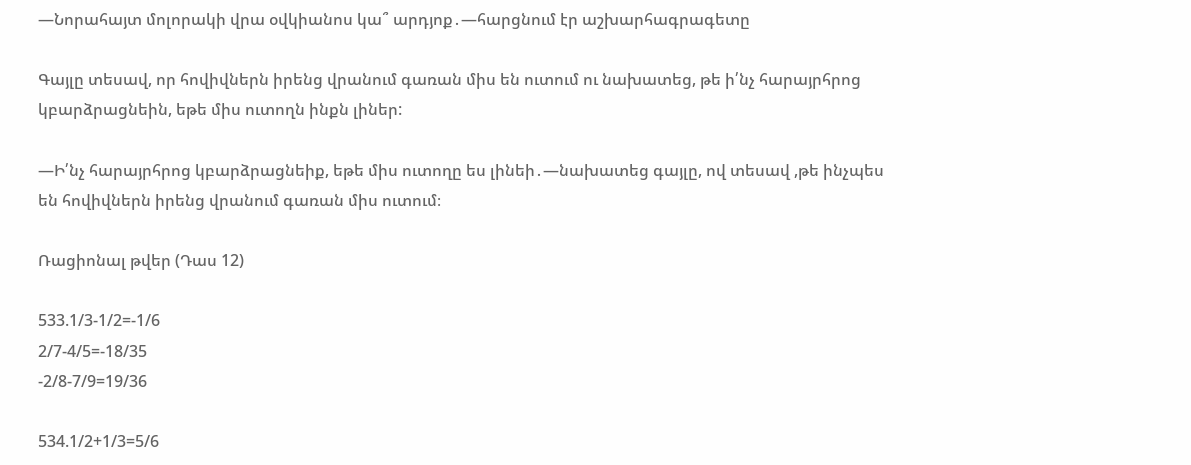—Նորահայտ մոլորակի վրա օվկիանոս կա՞ արդյոք․—հարցնում էր աշխարհագրագետը

Գայլը տեսավ, որ հովիվներն իրենց վրանում գառան միս են ուտում ու նախատեց, թե ի՛նչ հարայրհրոց կբարձրացնեին, եթե միս ուտողն ինքն լիներ:

—Ի՛նչ հարայրհրոց կբարձրացնեիք, եթե միս ուտողը ես լինեի․—նախատեց գայլը, ով տեսավ ,թե ինչպես են հովիվներն իրենց վրանում գառան միս ուտում։

Ռացիոնալ թվեր (Դաս 12)

533.1/3-1/2=-1/6
2/7-4/5=-18/35
-2/8-7/9=19/36

534.1/2+1/3=5/6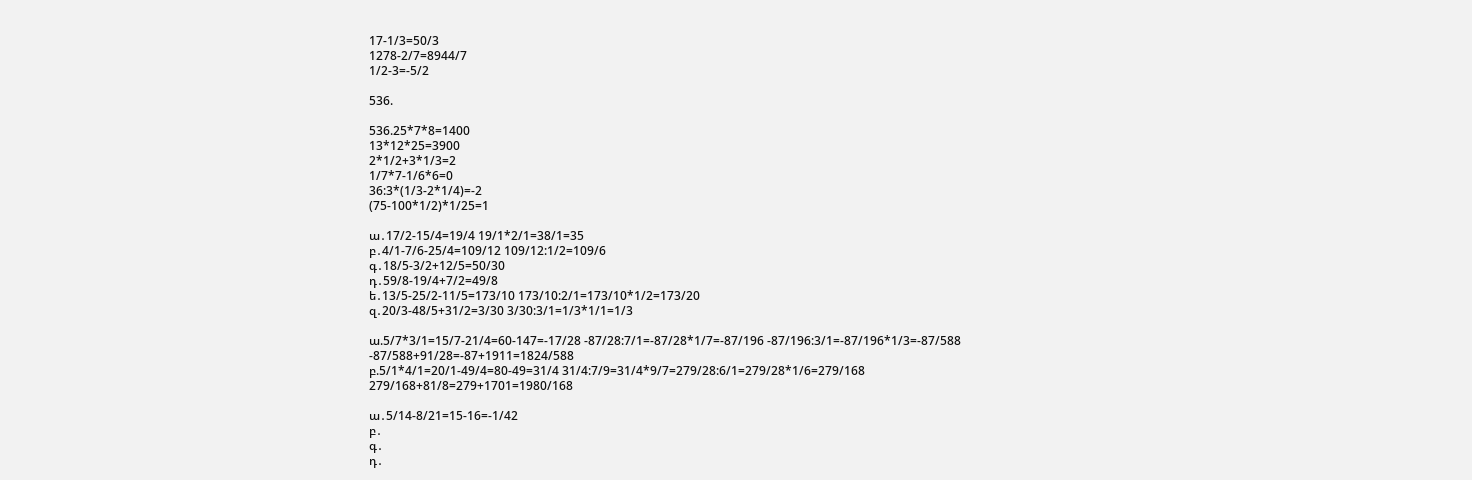17-1/3=50/3
1278-2/7=8944/7
1/2-3=-5/2

536.

536.25*7*8=1400
13*12*25=3900
2*1/2+3*1/3=2
1/7*7-1/6*6=0
36:3*(1/3-2*1/4)=-2
(75-100*1/2)*1/25=1

ա․17/2-15/4=19/4 19/1*2/1=38/1=35
բ․4/1-7/6-25/4=109/12 109/12:1/2=109/6
գ․18/5-3/2+12/5=50/30
դ․59/8-19/4+7/2=49/8
ե․13/5-25/2-11/5=173/10 173/10:2/1=173/10*1/2=173/20
զ․20/3-48/5+31/2=3/30 3/30:3/1=1/3*1/1=1/3

ա.5/7*3/1=15/7-21/4=60-147=-17/28 -87/28:7/1=-87/28*1/7=-87/196 -87/196:3/1=-87/196*1/3=-87/588 -87/588+91/28=-87+1911=1824/588
բ.5/1*4/1=20/1-49/4=80-49=31/4 31/4:7/9=31/4*9/7=279/28:6/1=279/28*1/6=279/168 279/168+81/8=279+1701=1980/168

ա․5/14-8/21=15-16=-1/42
բ․
գ․
դ․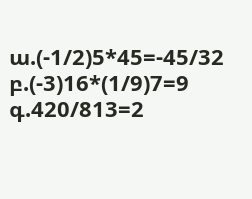ա.(-1/2)5*45=-45/32
բ.(-3)16*(1/9)7=9
գ.420/813=2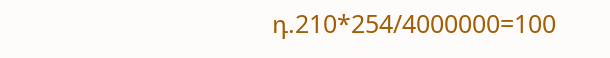դ.210*254/4000000=100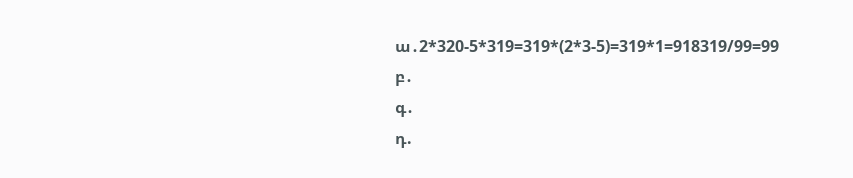ա․2*320-5*319=319*(2*3-5)=319*1=918319/99=99
բ․
գ․
դ.